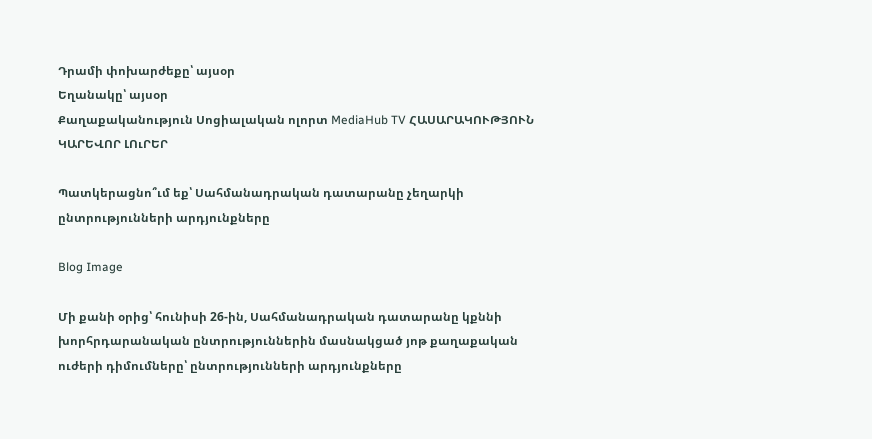Դրամի փոխարժեքը՝ այսօր
Եղանակը՝ այսօր
Քաղաքականություն Սոցիալական ոլորտ MediaHub TV ՀԱՍԱՐԱԿՈՒԹՅՈՒՆ ԿԱՐԵՎՈՐ ԼՈւՐԵՐ

Պատկերացնո՞ւմ եք՝ Սահմանադրական դատարանը չեղարկի ընտրությունների արդյունքները

Blog Image

Մի քանի օրից՝ հունիսի 26-ին, Սահմանադրական դատարանը կքննի խորհրդարանական ընտրություններին մասնակցած յոթ քաղաքական ուժերի դիմումները՝ ընտրությունների արդյունքները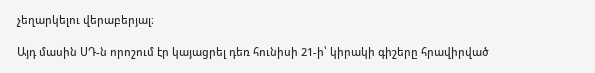չեղարկելու վերաբերյալ։

Այդ մասին ՍԴ-ն որոշում էր կայացրել դեռ հունիսի 21-ի՝ կիրակի գիշերը հրավիրված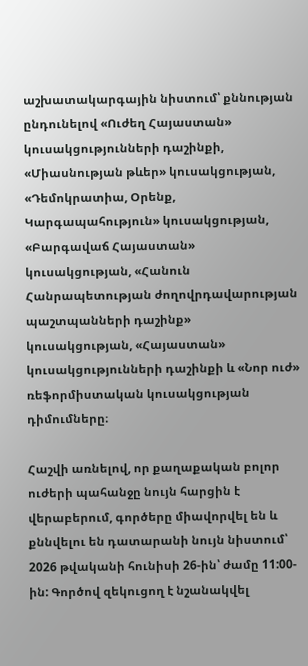աշխատակարգային նիստում՝ քննության ընդունելով «Ուժեղ Հայաստան» կուսակցությունների դաշինքի, «Միասնության թևեր» կուսակցության, «Դեմոկրատիա, Օրենք, Կարգապահություն» կուսակցության, «Բարգավաճ Հայաստան» կուսակցության, «Հանուն Հանրապետության ժողովրդավարության պաշտպանների դաշինք» կուսակցության, «Հայաստան» կուսակցությունների դաշինքի և «Նոր ուժ» ռեֆորմիստական կուսակցության դիմումները։

Հաշվի առնելով, որ քաղաքական բոլոր ուժերի պահանջը նույն հարցին է վերաբերում, գործերը միավորվել են և քննվելու են դատարանի նույն նիստում՝ 2026 թվականի հունիսի 26-ին՝ ժամը 11:00-ին: Գործով զեկուցող է նշանակվել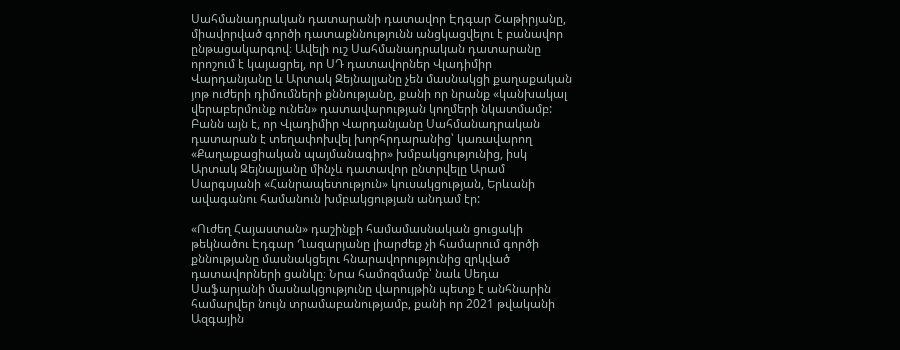Սահմանադրական դատարանի դատավոր Էդգար Շաթիրյանը, միավորված գործի դատաքննությունն անցկացվելու է բանավոր ընթացակարգով։ Ավելի ուշ Սահմանադրական դատարանը որոշում է կայացրել, որ ՍԴ դատավորներ Վլադիմիր Վարդանյանը և Արտակ Զեյնալյանը չեն մասնակցի քաղաքական յոթ ուժերի դիմումների քննությանը, քանի որ նրանք «կանխակալ վերաբերմունք ունեն» դատավարության կողմերի նկատմամբ: Բանն այն է, որ Վլադիմիր Վարդանյանը Սահմանադրական դատարան է տեղափոխվել խորհրդարանից՝ կառավարող «Քաղաքացիական պայմանագիր» խմբակցությունից, իսկ Արտակ Զեյնալյանը մինչև դատավոր ընտրվելը Արամ Սարգսյանի «Հանրապետություն» կուսակցության, Երևանի ավագանու համանուն խմբակցության անդամ էր:

«Ուժեղ Հայաստան» դաշինքի համամասնական ցուցակի թեկնածու Էդգար Ղազարյանը լիարժեք չի համարում գործի քննությանը մասնակցելու հնարավորությունից զրկված դատավորների ցանկը։ Նրա համոզմամբ՝ նաև Սեդա Սաֆարյանի մասնակցությունը վարույթին պետք է անհնարին համարվեր նույն տրամաբանությամբ, քանի որ 2021 թվականի Ազգային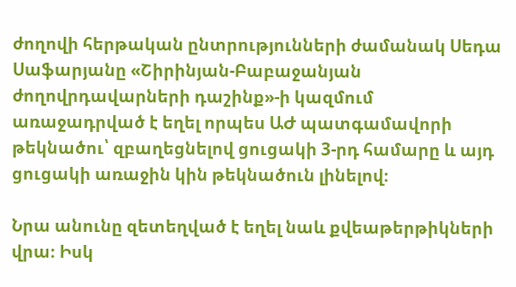ժողովի հերթական ընտրությունների ժամանակ Սեդա Սաֆարյանը «Շիրինյան-Բաբաջանյան ժողովրդավարների դաշինք»-ի կազմում առաջադրված է եղել որպես ԱԺ պատգամավորի թեկնածու՝ զբաղեցնելով ցուցակի 3-րդ համարը և այդ ցուցակի առաջին կին թեկնածուն լինելով։

Նրա անունը զետեղված է եղել նաև քվեաթերթիկների վրա։ Իսկ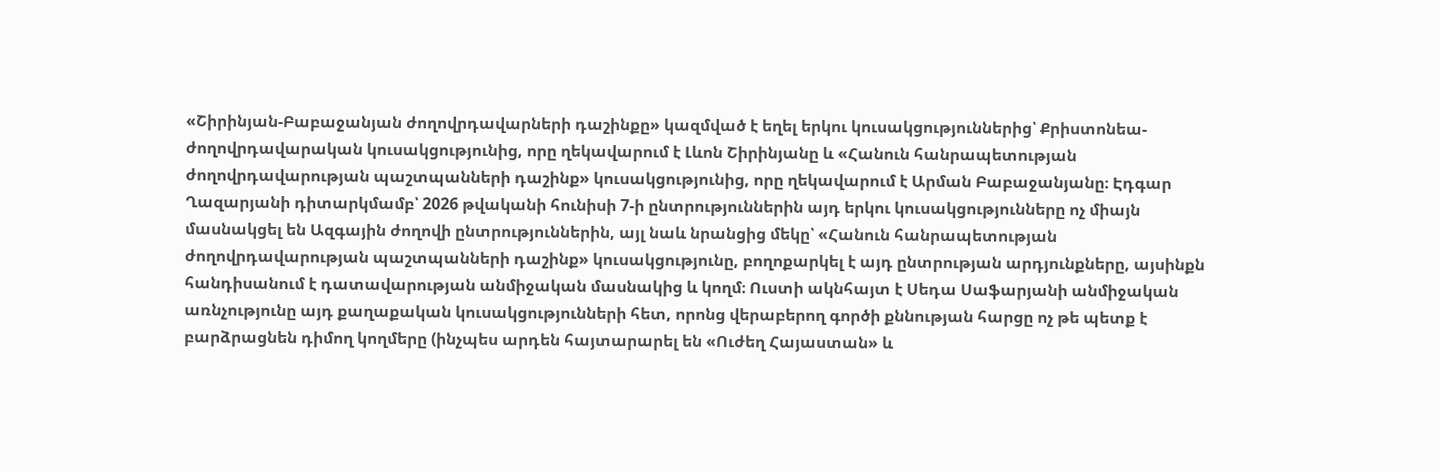«Շիրինյան-Բաբաջանյան ժողովրդավարների դաշինքը» կազմված է եղել երկու կուսակցություններից՝ Քրիստոնեա-ժողովրդավարական կուսակցությունից, որը ղեկավարում է Լևոն Շիրինյանը և «Հանուն հանրապետության ժողովրդավարության պաշտպանների դաշինք» կուսակցությունից, որը ղեկավարում է Արման Բաբաջանյանը։ Էդգար Ղազարյանի դիտարկմամբ՝ 2026 թվականի հունիսի 7-ի ընտրություններին այդ երկու կուսակցությունները ոչ միայն մասնակցել են Ազգային ժողովի ընտրություններին, այլ նաև նրանցից մեկը՝ «Հանուն հանրապետության ժողովրդավարության պաշտպանների դաշինք» կուսակցությունը, բողոքարկել է այդ ընտրության արդյունքները, այսինքն հանդիսանում է դատավարության անմիջական մասնակից և կողմ։ Ուստի ակնհայտ է Սեդա Սաֆարյանի անմիջական առնչությունը այդ քաղաքական կուսակցությունների հետ, որոնց վերաբերող գործի քննության հարցը ոչ թե պետք է բարձրացնեն դիմող կողմերը (ինչպես արդեն հայտարարել են «Ուժեղ Հայաստան» և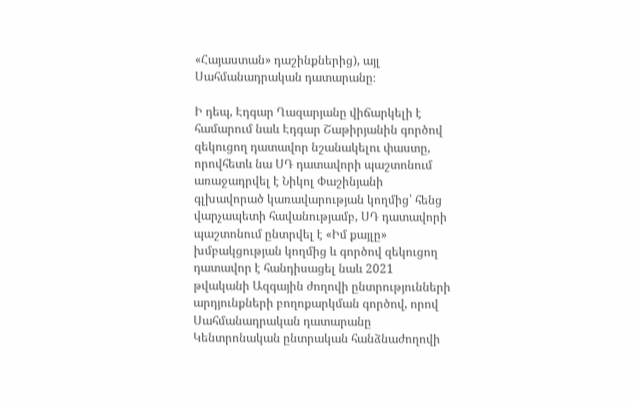«Հայաստան» դաշինքներից), այլ Սահմանադրական դատարանը։

Ի դեպ, Էդգար Ղազարյանը վիճարկելի է համարում նաև Էդգար Շաթիրյանին գործով զեկուցող դատավոր նշանակելու փաստը, որովհետև նա ՍԴ դատավորի պաշտոնում առաջադրվել է Նիկոլ Փաշինյանի գլխավորած կառավարության կողմից՝ հենց վարչապետի հավանությամբ, ՍԴ դատավորի պաշտոնում ընտրվել է «Իմ քայլը» խմբակցության կողմից և գործով զեկուցող դատավոր է հանդիսացել նաև 2021 թվականի Ազգային ժողովի ընտրությունների արդյունքների բողոքարկման գործով, որով Սահմանադրական դատարանը Կենտրոնական ընտրական հանձնաժողովի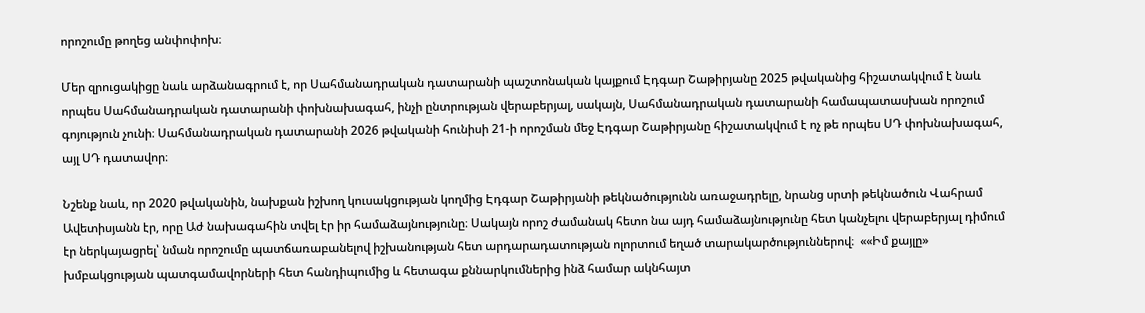որոշումը թողեց անփոփոխ։

Մեր զրուցակիցը նաև արձանագրում է, որ Սահմանադրական դատարանի պաշտոնական կայքում Էդգար Շաթիրյանը 2025 թվականից հիշատակվում է նաև որպես Սահմանադրական դատարանի փոխնախագահ, ինչի ընտրության վերաբերյալ, սակայն, Սահմանադրական դատարանի համապատասխան որոշում գոյություն չունի։ Սահմանադրական դատարանի 2026 թվականի հունիսի 21-ի որոշման մեջ Էդգար Շաթիրյանը հիշատակվում է ոչ թե որպես ՍԴ փոխնախագահ, այլ ՍԴ դատավոր։

Նշենք նաև, որ 2020 թվականին, նախքան իշխող կուսակցության կողմից Էդգար Շաթիրյանի թեկնածությունն առաջադրելը, նրանց սրտի թեկնածուն Վահրամ Ավետիսյանն էր, որը Աժ նախագահին տվել էր իր համաձայնությունը։ Սակայն որոշ ժամանակ հետո նա այդ համաձայնությունը հետ կանչելու վերաբերյալ դիմում էր ներկայացրել՝ նման որոշումը պատճառաբանելով իշխանության հետ արդարադատության ոլորտում եղած տարակարծություններով։  ««Իմ քայլը» խմբակցության պատգամավորների հետ հանդիպումից և հետագա քննարկումներից ինձ համար ակնհայտ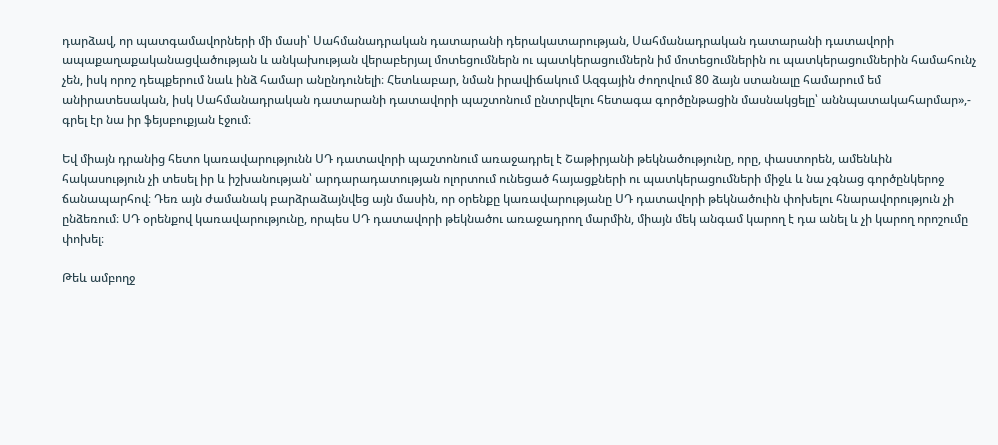դարձավ, որ պատգամավորների մի մասի՝ Սահմանադրական դատարանի դերակատարության, Սահմանադրական դատարանի դատավորի ապաքաղաքականացվածության և անկախության վերաբերյալ մոտեցումներն ու պատկերացումներն իմ մոտեցումներին ու պատկերացումներին համահունչ չեն, իսկ որոշ դեպքերում նաև ինձ համար անընդունելի։ Հետևաբար, նման իրավիճակում Ազգային ժողովում 80 ձայն ստանալը համարում եմ անիրատեսական, իսկ Սահմանադրական դատարանի դատավորի պաշտոնում ընտրվելու հետագա գործընթացին մասնակցելը՝ աննպատակահարմար»,- գրել էր նա իր ֆեյսբուքյան էջում։

Եվ միայն դրանից հետո կառավարությունն ՍԴ դատավորի պաշտոնում առաջադրել է Շաթիրյանի թեկնածությունը, որը, փաստորեն, ամենևին հակասություն չի տեսել իր և իշխանության՝ արդարադատության ոլորտում ունեցած հայացքների ու պատկերացումների միջև և նա չգնաց գործընկերոջ ճանապարհով։ Դեռ այն ժամանակ բարձրաձայնվեց այն մասին, որ օրենքը կառավարությանը ՍԴ դատավորի թեկնածուին փոխելու հնարավորություն չի ընձեռում։ ՍԴ օրենքով կառավարությունը, որպես ՍԴ դատավորի թեկնածու առաջադրող մարմին, միայն մեկ անգամ կարող է դա անել և չի կարող որոշումը փոխել։

Թեև ամբողջ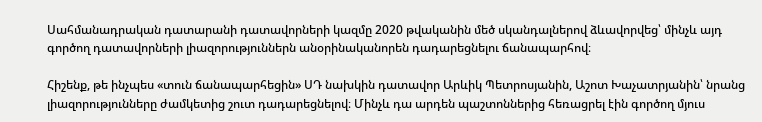Սահմանադրական դատարանի դատավորների կազմը 2020 թվականին մեծ սկանդալներով ձևավորվեց՝ մինչև այդ գործող դատավորների լիազորություններն անօրինականորեն դադարեցնելու ճանապարհով։

Հիշենք, թե ինչպես «տուն ճանապարհեցին» ՍԴ նախկին դատավոր Արևիկ Պետրոսյանին, Աշոտ Խաչատրյանին՝ նրանց լիազորությունները ժամկետից շուտ դադարեցնելով։ Մինչև դա արդեն պաշտոններից հեռացրել էին գործող մյուս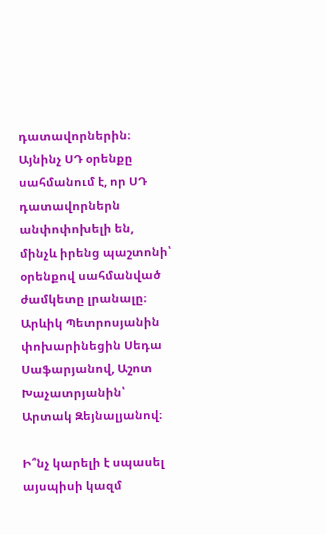դատավորներին։ Այնինչ ՍԴ օրենքը սահմանում է, որ ՍԴ դատավորներն անփոփոխելի են, մինչև իրենց պաշտոնի՝ օրենքով սահմանված ժամկետը լրանալը։ Արևիկ Պետրոսյանին փոխարինեցին Սեդա Սաֆարյանով, Աշոտ Խաչատրյանին՝ Արտակ Զեյնալյանով։

Ի՞նչ կարելի է սպասել այսպիսի կազմ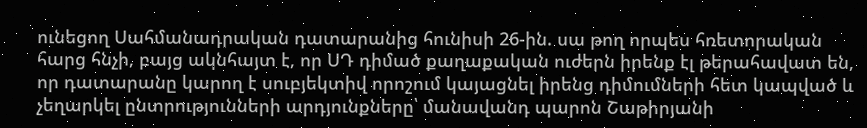ունեցող Սահմանադրական դատարանից հունիսի 26-ին. սա թող որպես հռետորական հարց հնչի, բայց ակնհայտ է, որ ՍԴ դիմած քաղաքական ուժերն իրենք էլ թերահավատ են, որ դատարանը կարող է սուբյեկտիվ որոշում կայացնել իրենց դիմումների հետ կապված և չեղարկել ընտրությունների արդյունքները՝ մանավանդ պարոն Շաթիրյանի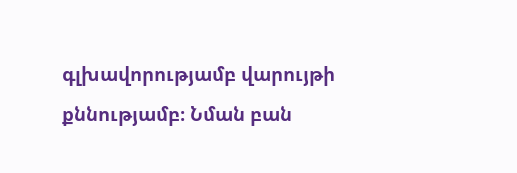գլխավորությամբ վարույթի քննությամբ։ Նման բան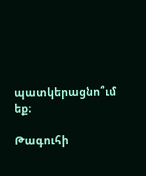պատկերացնո՞ւմ եք։

Թագուհի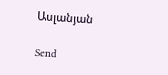Ասլանյան

Send